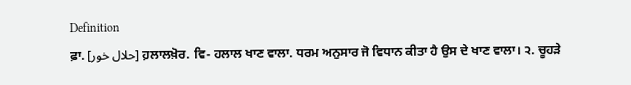Definition
ਫ਼ਾ. [حلال خور] ਹ਼ਲਾਲਖ਼ੋਰ. ਵਿ- ਹਲਾਲ ਖਾਣ ਵਾਲਾ. ਧਰਮ ਅਨੁਸਾਰ ਜੋ ਵਿਧਾਨ ਕੀਤਾ ਹੈ ਉਸ ਦੇ ਖਾਣ ਵਾਲਾ। ੨. ਚੂਹੜੇ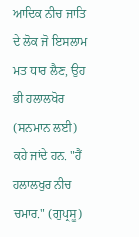ਆਦਿਕ ਨੀਚ ਜਾਤਿ ਦੇ ਲੋਕ ਜੋ ਇਸਲਾਮ ਮਤ ਧਾਰ ਲੈਣ, ਉਹ ਭੀ ਹਲਾਲਖੋਰ (ਸਨਮਾਨ ਲਈ) ਕਹੇ ਜਾਂਦੇ ਹਨ. "ਹੈਂ ਹਲਾਲਖੁਰ ਨੀਚ ਚਮਾਰ." (ਗੁਪ੍ਰਸੂ)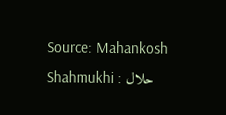Source: Mahankosh
Shahmukhi : حلال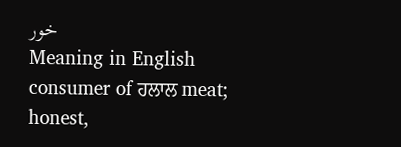خور
Meaning in English
consumer of ਹਲਾਲ meat; honest,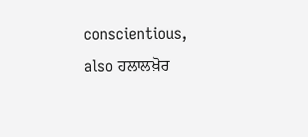conscientious, also ਹਲਾਲਖ਼ੋਰ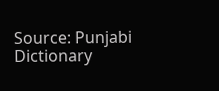Source: Punjabi Dictionary